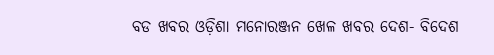ବଡ ଖବର ଓଡ଼ିଶା ମନୋରଞ୍ଜନ ଖେଳ ଖବର ଦେଶ- ବିଦେଶ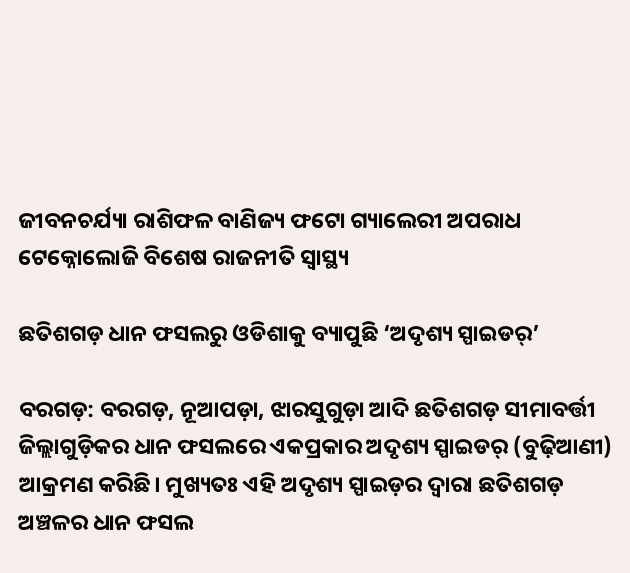ଜୀବନଚର୍ଯ୍ୟା ରାଶିଫଳ ବାଣିଜ୍ୟ ଫଟୋ ଗ୍ୟାଲେରୀ ଅପରାଧ ଟେକ୍ନୋଲୋଜି ବିଶେଷ ରାଜନୀତି ସ୍ଵାସ୍ଥ୍ୟ

ଛତିଶଗଡ଼ ଧାନ ଫସଲରୁ ଓଡିଶାକୁ ବ୍ୟାପୁଛି ‘ଅଦୃଶ୍ୟ ସ୍ପାଇଡର୍‌’

ବରଗଡ଼: ବରଗଡ଼, ନୂଆପଡ଼ା, ଝାରସୁଗୁଡ଼ା ଆଦି ଛତିଶଗଡ଼ ସୀମାବର୍ତ୍ତୀ ଜିଲ୍ଲାଗୁଡ଼ିକର ଧାନ ଫସଲରେ ଏକପ୍ରକାର ଅଦୃଶ୍ୟ ସ୍ପାଇଡର୍ (ବୁଢ଼ିଆଣୀ) ଆକ୍ରମଣ କରିଛି। ମୁଖ୍ୟତଃ ଏହି ଅଦୃଶ୍ୟ ସ୍ପାଇଡ଼ର ଦ୍ୱାରା ଛତିଶଗଡ଼ ଅଞ୍ଚଳର ଧାନ ଫସଲ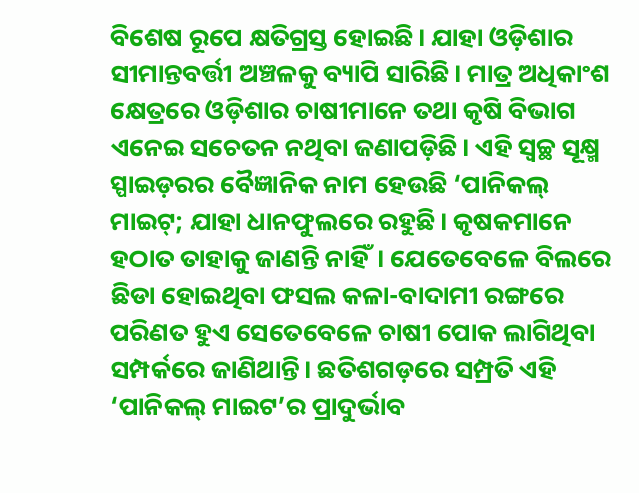ବିଶେଷ ରୂପେ କ୍ଷତିଗ୍ରସ୍ତ ହୋଇଛି। ଯାହା ଓଡ଼ିଶାର ସୀମାନ୍ତବର୍ତ୍ତୀ ଅଞ୍ଚଳକୁ ବ୍ୟାପି ସାରିଛି। ମାତ୍ର ଅଧିକାଂଶ କ୍ଷେତ୍ରରେ ଓଡ଼ିଶାର ଚାଷୀମାନେ ତଥା କୃଷି ବିଭାଗ ଏନେଇ ସଚେତନ ନଥିବା ଜଣାପଡ଼ିଛି। ଏହି ସ୍ୱଚ୍ଛ ସୂକ୍ଷ୍ମ ସ୍ପାଇଡ଼ରର ବୈଜ୍ଞାନିକ ନାମ ହେଉଛି ‘ପାନିକଲ୍‌‌ ମାଇଟ୍‌‌; ଯାହା ଧାନଫୁଲରେ ରହୁଛି। କୃଷକମାନେ ହଠାତ ତାହାକୁ ଜାଣନ୍ତି ନାହିଁ। ଯେତେବେଳେ ବିଲରେ ଛିଡା ହୋଇଥିବା ଫସଲ କଳା-ବାଦାମୀ ରଙ୍ଗରେ ପରିଣତ ହୁଏ ସେତେବେଳେ ଚାଷୀ ପୋକ ଲାଗିଥିବା ସମ୍ପର୍କରେ ଜାଣିଥାନ୍ତି। ଛତିଶଗଡ଼ରେ ସମ୍ପ୍ରତି ଏହି ‘ପାନିକଲ୍‌‌ ମାଇଟ’ର ପ୍ରାଦୁର୍ଭାବ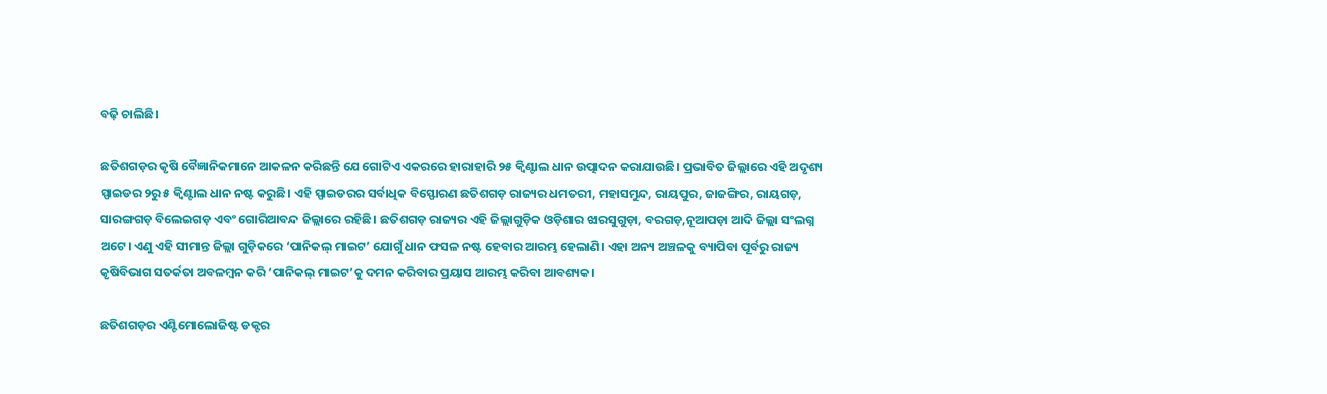ବଢ଼ି ଚାଲିଛି।

ଛତିଶଗଡ଼ର କୃଷି ବୈଜ୍ଞାନିକମାନେ ଆକଳନ କରିଛନ୍ତି ଯେ ଗୋଟିଏ ଏକରରେ ହାରାହାରି ୨୫ କ୍ୱିଣ୍ଟାଲ ଧାନ ଉତ୍ପାଦନ କରାଯାଉଛି। ପ୍ରଭାବିତ ଜିଲ୍ଲାରେ ଏହି ଅଦୃଶ୍ୟ ସ୍ପାଇଡର ୨ରୁ ୫ କ୍ୱିଣ୍ଟାଲ ଧାନ ନଷ୍ଟ କରୁଛି। ଏହି ସ୍ପାଇଡରର ସର୍ବାଧିକ ବିସ୍ଫୋରଣ ଛତିଶଗଡ଼ ରାଜ୍ୟର ଧମତରୀ, ମହାସମୁନ୍ଦ, ରାୟପୁର, ଜାଜଙ୍ଗିର, ରାୟଗଡ଼, ସାରଙ୍ଗଗଡ଼ ବିଲେଇଗଡ଼ ଏବଂ ଗୋରିଆବନ୍ଦ ଜିଲ୍ଲାରେ ରହିଛି। ଛତିଶଗଡ଼ ରାଜ୍ୟର ଏହି ଜିଲ୍ଲାଗୁଡ଼ିକ ଓଡ଼ିଶାର ଝାରସୁଗୁଡ଼ା, ବରଗଡ଼,ନୂଆପଡ଼ା ଆଦି ଜିଲ୍ଲା ସଂଲଗ୍ନ ଅଟେ। ଏଣୁ ଏହି ସୀମାନ୍ତ ଜିଲ୍ଲା ଗୁଡ଼ିକରେ ‘ପାନିକଲ୍‌‌ ମାଇଟ’ ଯୋଗୁଁ ଧାନ ଫସଳ ନଷ୍ଟ ହେବାର ଆରମ୍ଭ ହେଲାଣି। ଏହା ଅନ୍ୟ ଅଞ୍ଚଳକୁ ବ୍ୟାପିବା ପୂର୍ବରୁ ରାଜ୍ୟ କୃଷିବିଭାଗ ସତର୍କତା ଅବଳମ୍ବନ କରି ‘ପାନିକଲ୍‌‌ ମାଇଟ’କୁ ଦମନ କରିବାର ପ୍ରୟାସ ଆରମ୍ଭ କରିବା ଆବଶ୍ୟକ।

ଛତିଶଗଡ଼ର ଏଣ୍ଟିମୋଲୋଜିଷ୍ଟ ଡକ୍ଟର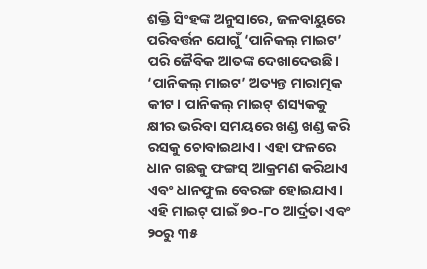ଶକ୍ତି ସିଂହଙ୍କ ଅନୁସାରେ, ଜଳବାୟୁରେ ପରିବର୍ତ୍ତନ ଯୋଗୁଁ ‘ପାନିକଲ୍‌‌ ମାଇଟ’ ପରି ଜୈବିକ ଆତଙ୍କ ଦେଖାଦେଉଛି। ‘ପାନିକଲ୍‌‌ ମାଇଟ’ ଅତ୍ୟନ୍ତ ମାରାତ୍ମକ କୀଟ। ପାନିକଲ୍‌‌ ମାଇଟ୍‌‌ ଶସ୍ୟକକୁ କ୍ଷୀର ଭରିବା ସମୟରେ ଖଣ୍ଡ ଖଣ୍ଡ କରି ରସକୁ ଚୋବାଇଥାଏ। ଏହା ଫଳରେ ଧାନ ଗଛକୁ ଫଙ୍ଗସ୍‌‌ ଆକ୍ରମଣ କରିଥାଏ ଏବଂ ଧାନଫୁଲ ବେରଙ୍ଗ ହୋଇଯାଏ। ଏହି ମାଇଟ୍‌‌ ପାଇଁ ୭୦-୮୦ ଆର୍ଦ୍ରତା ଏବଂ ୨୦ରୁ ୩୫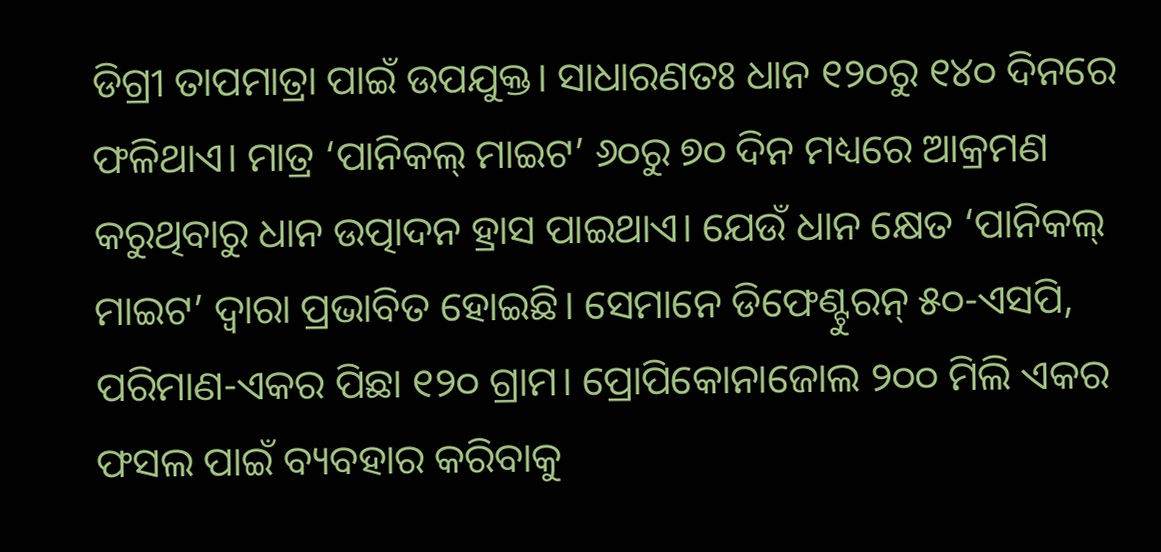ଡିଗ୍ରୀ ତାପମାତ୍ରା ପାଇଁ ଉପଯୁକ୍ତ। ସାଧାରଣତଃ ଧାନ ୧୨୦ରୁ ୧୪୦ ଦିନରେ ଫଳିଥାଏ। ମାତ୍ର ‘ପାନିକଲ୍‌‌ ମାଇଟ’ ୬୦ରୁ ୭୦ ଦିନ ମଧ୍ୟରେ ଆକ୍ରମଣ କରୁଥିବାରୁ ଧାନ ଉତ୍ପାଦନ ହ୍ରାସ ପାଇଥାଏ। ଯେଉଁ ଧାନ କ୍ଷେତ ‘ପାନିକଲ୍‌‌ ମାଇଟ’ ଦ୍ୱାରା ପ୍ରଭାବିତ ହୋଇଛି। ସେମାନେ ଡିଫେଣ୍ଟୁରନ୍‌‌ ୫୦-ଏସପି, ପରିମାଣ-ଏକର ପିଛା ୧୨୦ ଗ୍ରାମ। ପ୍ରୋପିକୋନାଜୋଲ ୨୦୦ ମିଲି ଏକର ଫସଲ ପାଇଁ ବ୍ୟବହାର କରିବାକୁ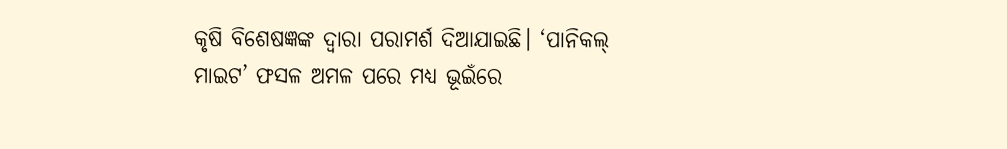କୃଷି ବିଶେଷଜ୍ଞଙ୍କ ଦ୍ବାରା ପରାମର୍ଶ ଦିଆଯାଇଛି। ‘ପାନିକଲ୍‌‌ ମାଇଟ’ ଫସଳ ଅମଳ ପରେ ମଧ୍ୟ ଭୂଇଁରେ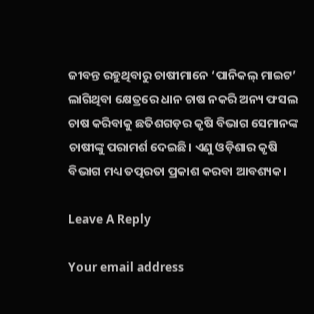ଜୀବନ୍ତ ରହୁଥିବାରୁ ଚାଷୀମାନେ ‘ପାନିକଲ୍‌‌ ମାଇଟ’ ଲାଗିଥିବା କ୍ଷେତ୍ରରେ ଧାନ ଚାଷ ନକରି ଅନ୍ୟ ଫସଲ ଚାଷ କରିବାକୁ ଛତିଶଗଡ଼ର କୃଷି ବିଭାଗ ସେମାନଙ୍କ ଚାଷୀଙ୍କୁ ପରାମର୍ଶ ଦେଇଛି। ଏଣୁ ଓଡ଼ିଶାର କୃଷି ବିଭାଗ ମଧ୍ୟ ତତ୍ପରତା ପ୍ରକାଶ କରବା ଆବଶ୍ୟକ।

Leave A Reply

Your email address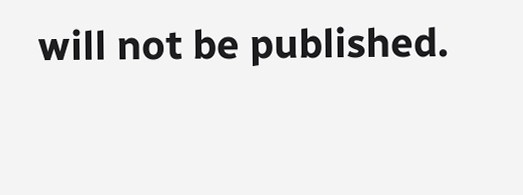will not be published.